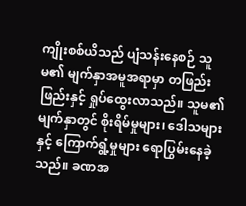ကျိုးစစ်ယိသည် ပျံသန်းနေစဉ် သူမ၏ မျက်နှာအမူအရာမှာ တဖြည်းဖြည်းနှင့် ရှုပ်ထွေးလာသည်။ သူမ၏ မျက်နှာတွင် စိုးရိမ်မှုများ၊ ဒေါသများနှင့် ကြောက်ရွံ့မှုများ ရောပြွမ်းနေခဲ့သည်။ ခဏအ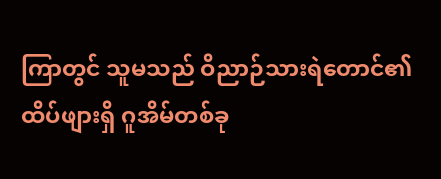ကြာတွင် သူမသည် ဝိညာဉ်သားရဲတောင်၏ ထိပ်ဖျားရှိ ဂူအိမ်တစ်ခု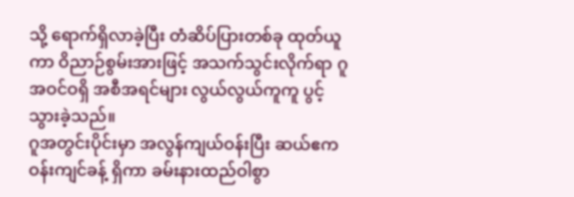သို့ ရောက်ရှိလာခဲ့ပြီး တံဆိပ်ပြားတစ်ခု ထုတ်ယူကာ ဝိညာဉ်စွမ်းအားဖြင့် အသက်သွင်းလိုက်ရာ ဂူအဝင်ဝရှိ အစီအရင်များ လွယ်လွယ်ကူကူ ပွင့်သွားခဲ့သည်။
ဂူအတွင်းပိုင်းမှာ အလွန်ကျယ်ဝန်းပြီး ဆယ်ဧကဝန်းကျင်ခန့် ရှိကာ ခမ်းနားထည်ဝါစွာ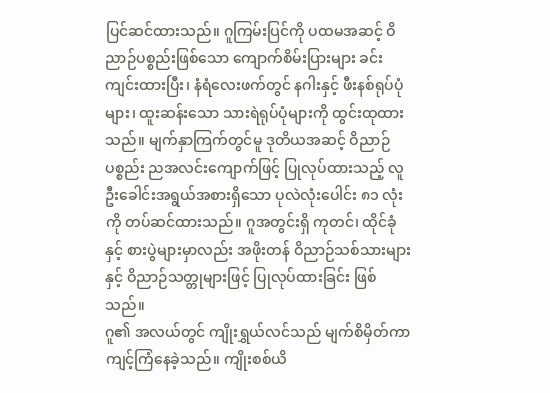ပြင်ဆင်ထားသည်။ ဂူကြမ်းပြင်ကို ပထမအဆင့် ဝိညာဉ်ပစ္စည်းဖြစ်သော ကျောက်စိမ်းပြားများ ခင်းကျင်းထားပြီး၊ နံရံလေးဖက်တွင် နဂါးနှင့် ဖီးနစ်ရုပ်ပုံများ၊ ထူးဆန်းသော သားရဲရုပ်ပုံများကို ထွင်းထုထားသည်။ မျက်နှာကြက်တွင်မူ ဒုတိယအဆင့် ဝိညာဉ်ပစ္စည်း ညအလင်းကျောက်ဖြင့် ပြုလုပ်ထားသည့် လူဦးခေါင်းအရွယ်အစားရှိသော ပုလဲလုံးပေါင်း ၈၁ လုံးကို တပ်ဆင်ထားသည်။ ဂူအတွင်းရှိ ကုတင်၊ ထိုင်ခုံနှင့် စားပွဲများမှာလည်း အဖိုးတန် ဝိညာဉ်သစ်သားများနှင့် ဝိညာဉ်သတ္တုများဖြင့် ပြုလုပ်ထားခြင်း ဖြစ်သည်။
ဂူ၏ အလယ်တွင် ကျိုးရွှယ်လင်သည် မျက်စိမှိတ်ကာ ကျင့်ကြံနေခဲ့သည်။ ကျိုးစစ်ယိ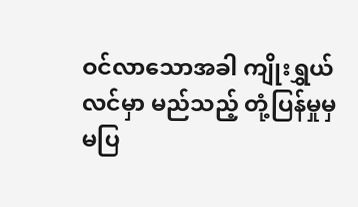ဝင်လာသောအခါ ကျိုးရွှယ်လင်မှာ မည်သည့် တုံ့ပြန်မှုမှ မပြ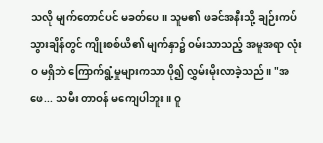သလို မျက်တောင်ပင် မခတ်ပေ။ သူမ၏ ဖခင်အနီးသို့ ချဉ်းကပ်သွားချိန်တွင် ကျိုးစစ်ယိ၏ မျက်နှာ၌ ဝမ်းသာသည့် အမူအရာ လုံးဝ မရှိဘဲ ကြောက်ရွံ့မှုများကသာ ပို၍ လွှမ်းမိုးလာခဲ့သည်။ "အဖေ... သမီး တာဝန် မကျေပါဘူး။ ဝူ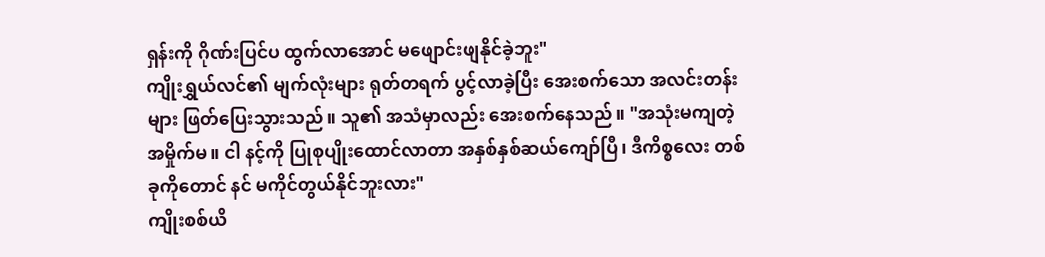ရှန်းကို ဂိုဏ်းပြင်ပ ထွက်လာအောင် မဖျောင်းဖျနိုင်ခဲ့ဘူး"
ကျိုးရွှယ်လင်၏ မျက်လုံးများ ရုတ်တရက် ပွင့်လာခဲ့ပြီး အေးစက်သော အလင်းတန်းများ ဖြတ်ပြေးသွားသည်။ သူ၏ အသံမှာလည်း အေးစက်နေသည်။ "အသုံးမကျတဲ့ အမှိုက်မ။ ငါ နင့်ကို ပြုစုပျိုးထောင်လာတာ အနှစ်နှစ်ဆယ်ကျော်ပြီ၊ ဒီကိစ္စလေး တစ်ခုကိုတောင် နင် မကိုင်တွယ်နိုင်ဘူးလား"
ကျိုးစစ်ယိ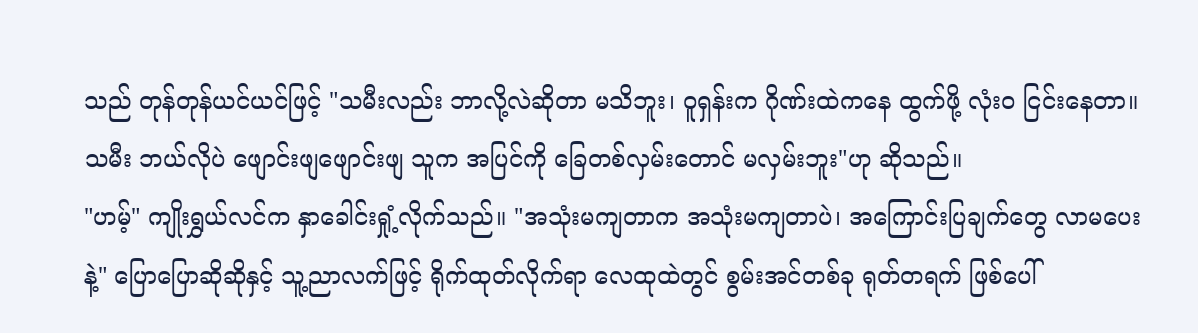သည် တုန်တုန်ယင်ယင်ဖြင့် "သမီးလည်း ဘာလို့လဲဆိုတာ မသိဘူး၊ ဝူရှန်းက ဂိုဏ်းထဲကနေ ထွက်ဖို့ လုံးဝ ငြင်းနေတာ။ သမီး ဘယ်လိုပဲ ဖျောင်းဖျဖျောင်းဖျ သူက အပြင်ကို ခြေတစ်လှမ်းတောင် မလှမ်းဘူး"ဟု ဆိုသည်။
"ဟမ့်" ကျိုးရွှယ်လင်က နှာခေါင်းရှုံ့လိုက်သည်။ "အသုံးမကျတာက အသုံးမကျတာပဲ၊ အကြောင်းပြချက်တွေ လာမပေးနဲ့" ပြောပြောဆိုဆိုနှင့် သူ့ညာလက်ဖြင့် ရိုက်ထုတ်လိုက်ရာ လေထုထဲတွင် စွမ်းအင်တစ်ခု ရုတ်တရက် ဖြစ်ပေါ်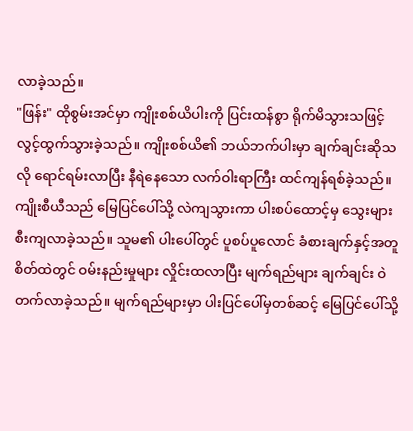လာခဲ့သည်။
"ဖြန်း" ထိုစွမ်းအင်မှာ ကျိုးစစ်ယိပါးကို ပြင်းထန်စွာ ရိုက်မိသွားသဖြင့် လွင့်ထွက်သွားခဲ့သည်။ ကျိုးစစ်ယိ၏ ဘယ်ဘက်ပါးမှာ ချက်ချင်းဆိုသလို ရောင်ရမ်းလာပြီး နီရဲနေသော လက်ဝါးရာကြီး ထင်ကျန်ရစ်ခဲ့သည်။ ကျိုးစီယီသည် မြေပြင်ပေါ်သို့ လဲကျသွားကာ ပါးစပ်ထောင့်မှ သွေးများ စီးကျလာခဲ့သည်။ သူမ၏ ပါးပေါ်တွင် ပူစပ်ပူလောင် ခံစားချက်နှင့်အတူ စိတ်ထဲတွင် ဝမ်းနည်းမှုများ လှိုင်းထလာပြီး မျက်ရည်များ ချက်ချင်း ဝဲတက်လာခဲ့သည်။ မျက်ရည်များမှာ ပါးပြင်ပေါ်မှတစ်ဆင့် မြေပြင်ပေါ်သို့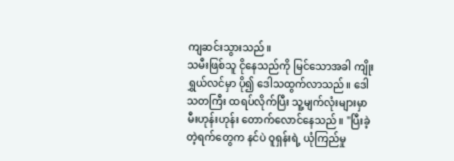ကျဆင်းသွားသည်။
သမီးဖြစ်သူ ငိုနေသည်ကို မြင်သောအခါ ကျိုးရွှယ်လင်မှာ ပို၍ ဒေါသထွက်လာသည်။ ဒေါသတကြီး ထရပ်လိုက်ပြီး သူ့မျက်လုံးများမှာ မီးဟုန်းဟုန်း တောက်လောင်နေသည်။ "ပြီးခဲ့တဲ့ရက်တွေက နင်ပဲ ဝူရှန်းရဲ့ ယုံကြည်မှု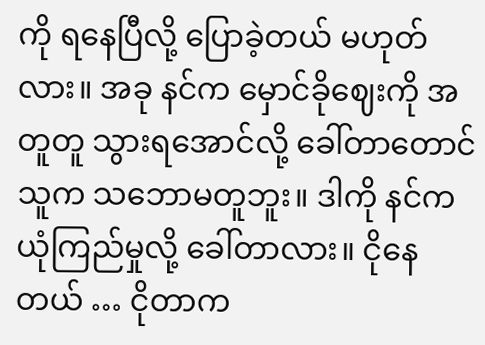ကို ရနေပြီလို့ ပြောခဲ့တယ် မဟုတ်လား။ အခု နင်က မှောင်ခိုဈေးကို အတူတူ သွားရအောင်လို့ ခေါ်တာတောင် သူက သဘောမတူဘူး။ ဒါကို နင်က ယုံကြည်မှုလို့ ခေါ်တာလား။ ငိုနေတယ် … ငိုတာက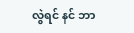လွဲရင် နင် ဘာ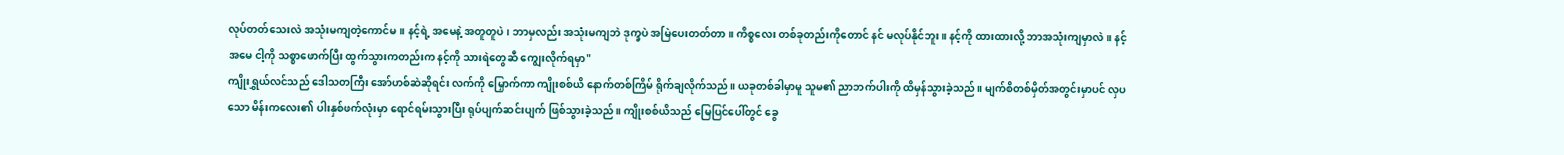လုပ်တတ်သေးလဲ အသုံးမကျတဲ့ကောင်မ။ နင့်ရဲ့ အမေနဲ့ အတူတူပဲ၊ ဘာမှလည်း အသုံးမကျဘဲ ဒုက္ခပဲ အမြဲပေးတတ်တာ။ ကိစ္စလေး တစ်ခုတည်းကိုတောင် နင် မလုပ်နိုင်ဘူး။ နင့်ကို ထားထားလို့ ဘာအသုံးကျမှာလဲ။ နင့်အမေ ငါ့ကို သစ္စာဖောက်ပြီး ထွက်သွားကတည်းက နင့်ကို သားရဲတွေဆီ ကျွေးလိုက်ရမှာ"
ကျိုးရွှယ်လင်သည် ဒေါသတကြီး အော်ဟစ်ဆဲဆိုရင်း လက်ကို မြှောက်ကာ ကျိုးစစ်ယိ နောက်တစ်ကြိမ် ရိုက်ချလိုက်သည်။ ယခုတစ်ခါမှာမူ သူမ၏ ညာဘက်ပါးကို ထိမှန်သွားခဲ့သည်။ မျက်စိတစ်မှိတ်အတွင်းမှာပင် လှပသော မိန်းကလေး၏ ပါးနှစ်ဖက်လုံးမှာ ရောင်ရမ်းသွားပြီး ရုပ်ပျက်ဆင်းပျက် ဖြစ်သွားခဲ့သည်။ ကျိုးစစ်ယိသည် မြေပြင်ပေါ်တွင် ခွေ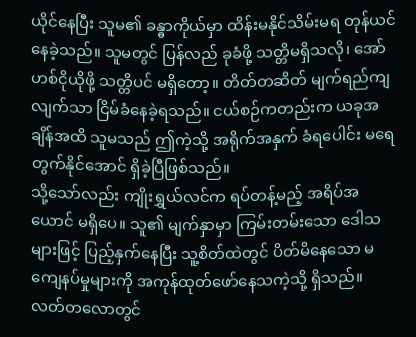ယိုင်နေပြီး သူမ၏ ခန္ဓာကိုယ်မှာ ထိန်းမနိုင်သိမ်းမရ တုန်ယင်နေခဲ့သည်။ သူမတွင် ပြန်လည် ခုခံဖို့ သတ္တိမရှိသလို၊ အော်ဟစ်ငိုယိုဖို့ သတ္တိပင် မရှိတော့။ တိတ်တဆိတ် မျက်ရည်ကျလျက်သာ ငြိမ်ခံနေခဲ့ရသည်။ ငယ်စဉ်ကတည်းက ယခုအချိန်အထိ သူမသည် ဤကဲ့သို့ အရိုက်အနှက် ခံရပေါင်း မရေတွက်နိုင်အောင် ရှိခဲ့ပြီဖြစ်သည်။
သို့သော်လည်း ကျိုးရွှယ်လင်က ရပ်တန့်မည့် အရိပ်အယောင် မရှိပေ။ သူ၏ မျက်နှာမှာ ကြမ်းတမ်းသော ဒေါသများဖြင့် ပြည့်နှက်နေပြီး သူ့စိတ်ထဲတွင် ပိတ်မိနေသော မကျေနပ်မှုများကို အကုန်ထုတ်ဖော်နေသကဲ့သို့ ရှိသည်။ လတ်တလောတွင်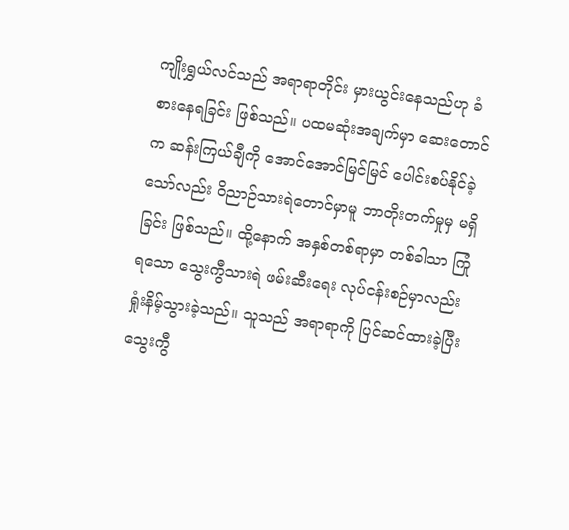ကျိုးရွှယ်လင်သည် အရာရာတိုင်း မှားယွင်းနေသည်ဟု ခံစားနေရခြင်း ဖြစ်သည်။ ပထမဆုံးအချက်မှာ ဆေးတောင်က ဆန်းကြယ်ချီကို အောင်အောင်မြင်မြင် ပေါင်းစပ်နိုင်ခဲ့သော်လည်း ဝိညာဉ်သားရဲတောင်မှာမူ ဘာတိုးတက်မှုမှ မရှိခြင်း ဖြစ်သည်။ ထို့နောက် အနှစ်တစ်ရာမှာ တစ်ခါသာ ကြုံရသော သွေးကွီသားရဲ ဖမ်းဆီးရေး လုပ်ငန်းစဉ်မှာလည်း ရှုံးနိမ့်သွားခဲ့သည်။ သူသည် အရာရာကို ပြင်ဆင်ထားခဲ့ပြီး သွေးကွီ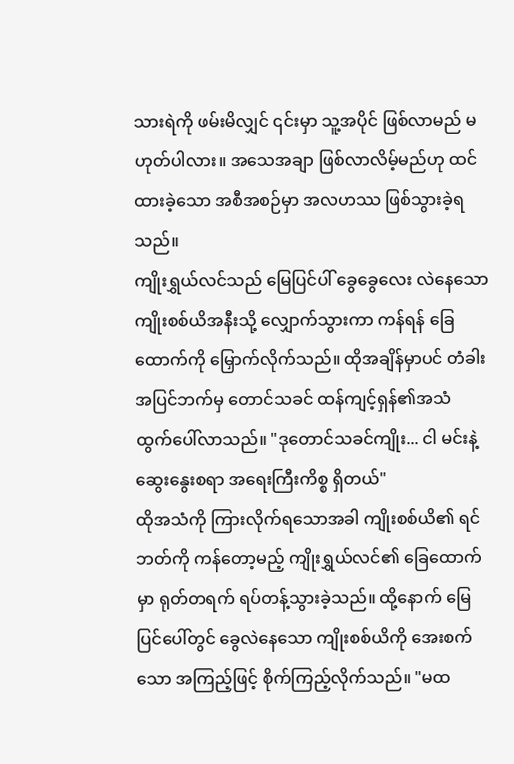သားရဲကို ဖမ်းမိလျှင် ၎င်းမှာ သူ့အပိုင် ဖြစ်လာမည် မဟုတ်ပါလား။ အသေအချာ ဖြစ်လာလိမ့်မည်ဟု ထင်ထားခဲ့သော အစီအစဉ်မှာ အလဟဿ ဖြစ်သွားခဲ့ရသည်။
ကျိုးရွှယ်လင်သည် မြေပြင်ပါ် ခွေခွေလေး လဲနေသော ကျိုးစစ်ယိအနီးသို့ လျှောက်သွားကာ ကန်ရန် ခြေထောက်ကို မြှောက်လိုက်သည်။ ထိုအချိန်မှာပင် တံခါးအပြင်ဘက်မှ တောင်သခင် ထန်ကျင့်ရှန်၏အသံ ထွက်ပေါ်လာသည်။ "ဒုတောင်သခင်ကျိုး... ငါ မင်းနဲ့ ဆွေးနွေးစရာ အရေးကြီးကိစ္စ ရှိတယ်"
ထိုအသံကို ကြားလိုက်ရသောအခါ ကျိုးစစ်ယိ၏ ရင်ဘတ်ကို ကန်တော့မည့် ကျိုးရွှယ်လင်၏ ခြေထောက်မှာ ရုတ်တရက် ရပ်တန့်သွားခဲ့သည်။ ထို့နောက် မြေပြင်ပေါ်တွင် ခွေလဲနေသော ကျိုးစစ်ယိကို အေးစက်သော အကြည့်ဖြင့် စိုက်ကြည့်လိုက်သည်။ "မထ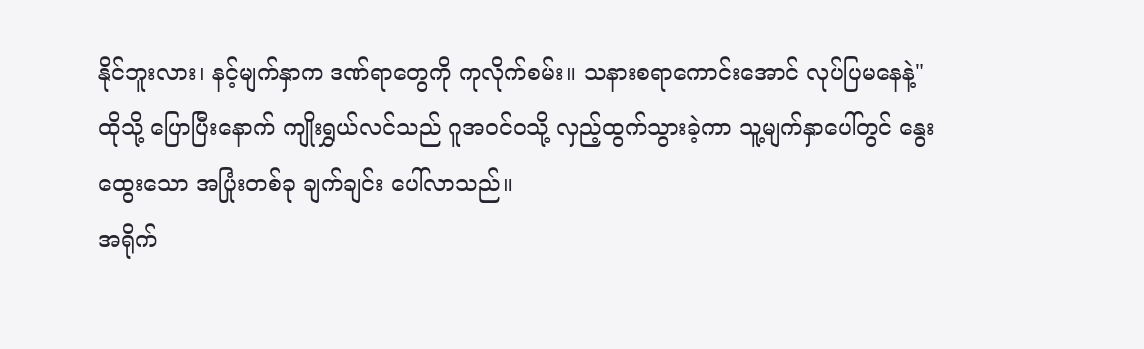နိုင်ဘူးလား၊ နင့်မျက်နှာက ဒဏ်ရာတွေကို ကုလိုက်စမ်း။ သနားစရာကောင်းအောင် လုပ်ပြမနေနဲ့"
ထိုသို့ ပြောပြီးနောက် ကျိုးရွှယ်လင်သည် ဂူအဝင်ဝသို့ လှည့်ထွက်သွားခဲ့ကာ သူ့မျက်နှာပေါ်တွင် နွေးထွေးသော အပြုံးတစ်ခု ချက်ချင်း ပေါ်လာသည်။
အရိုက်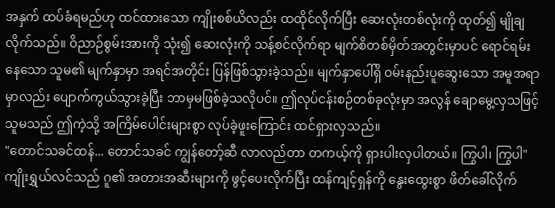အနှက် ထပ်ခံရမည်ဟု ထင်ထားသော ကျိုးစစ်ယိလည်း ထထိုင်လိုက်ပြီး ဆေးလုံးတစ်လုံးကို ထုတ်၍ မျိုချလိုက်သည်။ ဝိညာဉ်စွမ်းအားကို သုံး၍ ဆေးလုံးကို သန့်စင်လိုက်ရာ မျက်စိတစ်မှိတ်အတွင်းမှာပင် ရောင်ရမ်းနေသော သူမ၏ မျက်နှာမှာ အရင်အတိုင်း ပြန်ဖြစ်သွားခဲ့သည်။ မျက်နှာပေါ်ရှိ ဝမ်းနည်းပူဆွေးသော အမူအရာမှာလည်း ပျောက်ကွယ်သွားခဲ့ပြီး ဘာမှမဖြစ်ခဲ့သလိုပင်။ ဤလုပ်ငန်းစဉ်တစ်ခုလုံးမှာ အလွန် ချောမွေ့လှသဖြင့် သူမသည် ဤကဲ့သို့ အကြိမ်ပေါင်းများစွာ လုပ်ခဲ့ဖူးကြောင်း ထင်ရှားလှသည်။
"တောင်သခင်ထန်... တောင်သခင် ကျွန်တော့်ဆီ လာလည်တာ တကယ့်ကို ရှားပါးလှပါတယ်။ ကြွပါ၊ ကြွပါ" ကျိုးရွှယ်လင်သည် ဂူ၏ အတားအဆီးများကို ဖွင့်ပေးလိုက်ပြီး ထန်ကျင့်ရှန်ကို နွေးထွေးစွာ ဖိတ်ခေါ်လိုက်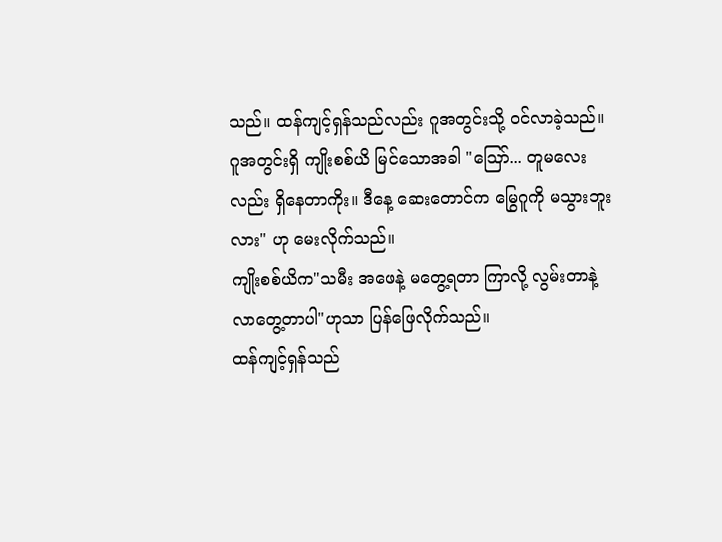သည်။ ထန်ကျင့်ရှန်သည်လည်း ဂူအတွင်းသို့ ဝင်လာခဲ့သည်။
ဂူအတွင်းရှိ ကျိုးစစ်ယိ မြင်သောအခါ "ဪ... တူမလေးလည်း ရှိနေတာကိုး။ ဒီနေ့ ဆေးတောင်က မြွေဂူကို မသွားဘူးလား" ဟု မေးလိုက်သည်။
ကျိုးစစ်ယိက"သမီး အဖေနဲ့ မတွေ့ရတာ ကြာလို့ လွမ်းတာနဲ့ လာတွေ့တာပါ"ဟုသာ ပြန်ဖြေလိုက်သည်။
ထန်ကျင့်ရှန်သည်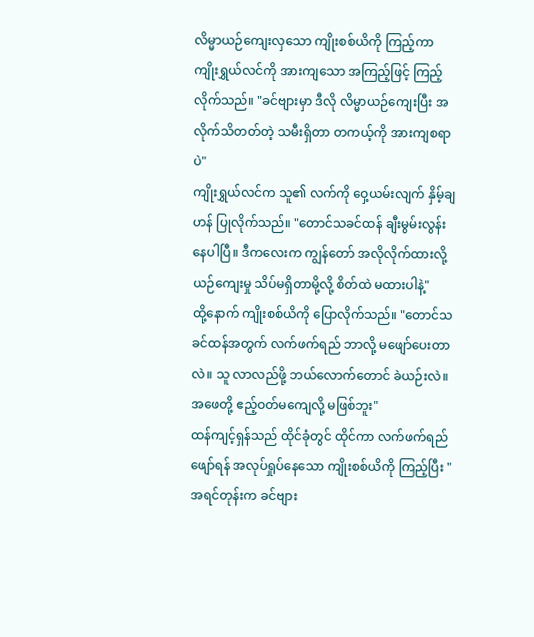လိမ္မာယဉ်ကျေးလှသော ကျိုးစစ်ယိကို ကြည့်ကာ ကျိုးရွှယ်လင်ကို အားကျသော အကြည့်ဖြင့် ကြည့်လိုက်သည်။ "ခင်ဗျားမှာ ဒီလို လိမ္မာယဉ်ကျေးပြီး အလိုက်သိတတ်တဲ့ သမီးရှိတာ တကယ့်ကို အားကျစရာပဲ"
ကျိုးရွှယ်လင်က သူ၏ လက်ကို ဝှေ့ယမ်းလျက် နှိမ့်ချဟန် ပြုလိုက်သည်။ "တောင်သခင်ထန် ချီးမွမ်းလွန်းနေပါပြီ။ ဒီကလေးက ကျွန်တော် အလိုလိုက်ထားလို့ ယဉ်ကျေးမှု သိပ်မရှိတာမို့လို့ စိတ်ထဲ မထားပါနဲ့"
ထို့နောက် ကျိုးစစ်ယိကို ပြောလိုက်သည်။ "တောင်သခင်ထန်အတွက် လက်ဖက်ရည် ဘာလို့ မဖျော်ပေးတာလဲ။ သူ လာလည်ဖို့ ဘယ်လောက်တောင် ခဲယဉ်းလဲ။ အဖေတို့ ဧည့်ဝတ်မကျေလို့ မဖြစ်ဘူး"
ထန်ကျင့်ရှန်သည် ထိုင်ခုံတွင် ထိုင်ကာ လက်ဖက်ရည် ဖျော်ရန် အလုပ်ရှုပ်နေသော ကျိုးစစ်ယိကို ကြည့်ပြီး "အရင်တုန်းက ခင်ဗျား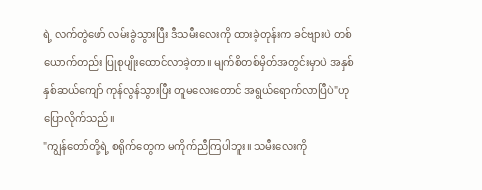ရဲ့ လက်တွဲဖော် လမ်းခွဲသွားပြီး ဒီသမီးလေးကို ထားခဲ့တုန်းက ခင်ဗျားပဲ တစ်ယောက်တည်း ပြုစုပျိုးထောင်လာခဲ့တာ။ မျက်စိတစ်မှိတ်အတွင်းမှာပဲ အနှစ်နှစ်ဆယ်ကျော် ကုန်လွန်သွားပြီး တူမလေးတောင် အရွယ်ရောက်လာပြီပဲ"ဟု ပြောလိုက်သည်။
"ကျွန်တော်တို့ရဲ့ စရိုက်တွေက မကိုက်ညီကြပါဘူး။ သမီးလေးကို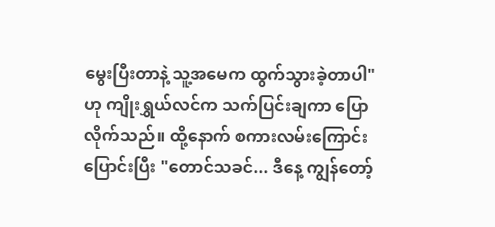မွေးပြီးတာနဲ့ သူ့အမေက ထွက်သွားခဲ့တာပါ" ဟု ကျိုးရွှယ်လင်က သက်ပြင်းချကာ ပြောလိုက်သည်။ ထို့နောက် စကားလမ်းကြောင်းပြောင်းပြီး "တောင်သခင်... ဒီနေ့ ကျွန်တော့်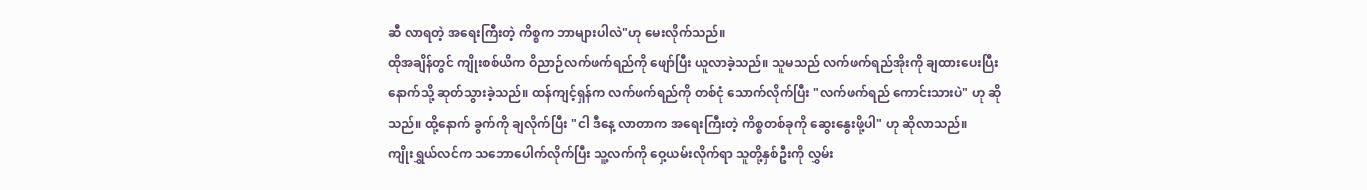ဆီ လာရတဲ့ အရေးကြီးတဲ့ ကိစ္စက ဘာများပါလဲ"ဟု မေးလိုက်သည်။
ထိုအချိန်တွင် ကျိုးစစ်ယိက ဝိညာဉ်လက်ဖက်ရည်ကို ဖျော်ပြီး ယူလာခဲ့သည်။ သူမသည် လက်ဖက်ရည်အိုးကို ချထားပေးပြီး နောက်သို့ ဆုတ်သွားခဲ့သည်။ ထန်ကျင့်ရှန်က လက်ဖက်ရည်ကို တစ်ငုံ သောက်လိုက်ပြီး "လက်ဖက်ရည် ကောင်းသားပဲ" ဟု ဆိုသည်။ ထို့နောက် ခွက်ကို ချလိုက်ပြီး "ငါ ဒီနေ့ လာတာက အရေးကြီးတဲ့ ကိစ္စတစ်ခုကို ဆွေးနွေးဖို့ပါ" ဟု ဆိုလာသည်။
ကျိုးရွှယ်လင်က သဘောပေါက်လိုက်ပြီး သူ့လက်ကို ဝှေ့ယမ်းလိုက်ရာ သူတို့နှစ်ဦးကို လွှမ်း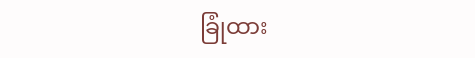ခြုံထား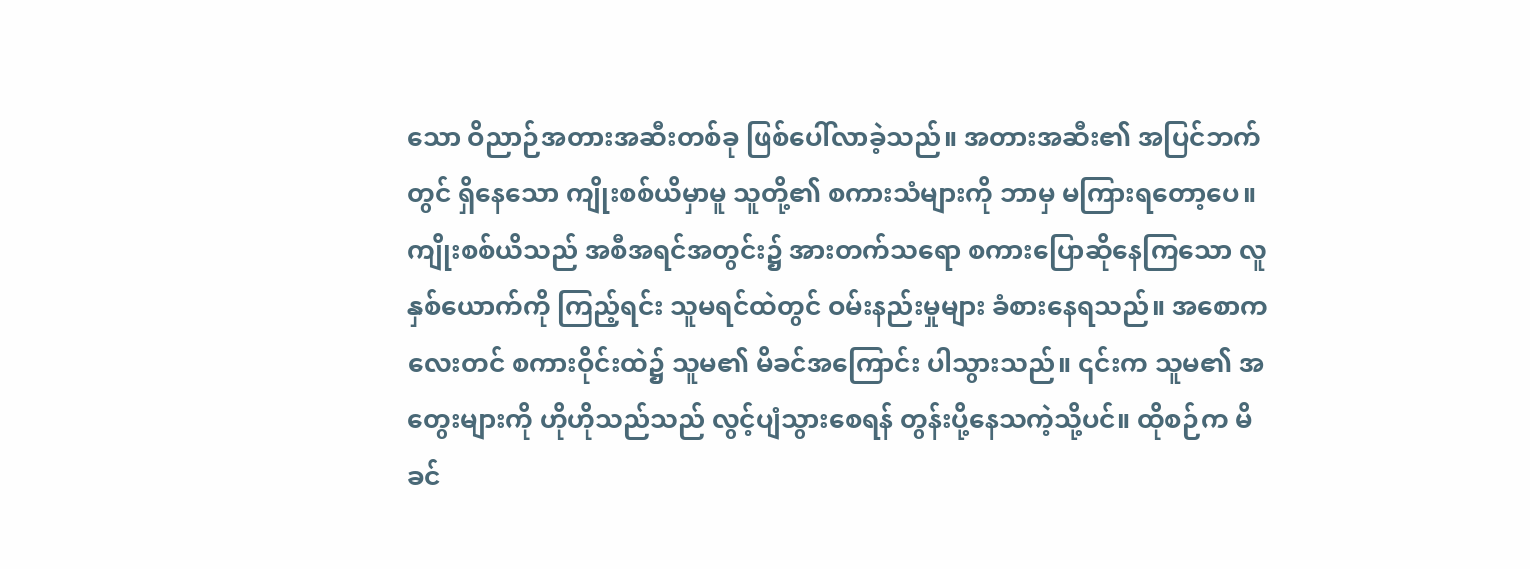သော ဝိညာဉ်အတားအဆီးတစ်ခု ဖြစ်ပေါ်လာခဲ့သည်။ အတားအဆီး၏ အပြင်ဘက်တွင် ရှိနေသော ကျိုးစစ်ယိမှာမူ သူတို့၏ စကားသံများကို ဘာမှ မကြားရတော့ပေ။
ကျိုးစစ်ယိသည် အစီအရင်အတွင်း၌ အားတက်သရော စကားပြောဆိုနေကြသော လူနှစ်ယောက်ကို ကြည့်ရင်း သူမရင်ထဲတွင် ဝမ်းနည်းမှုများ ခံစားနေရသည်။ အစောကလေးတင် စကားဝိုင်းထဲ၌ သူမ၏ မိခင်အကြောင်း ပါသွားသည်။ ၎င်းက သူမ၏ အတွေးများကို ဟိုဟိုသည်သည် လွင့်ပျံသွားစေရန် တွန်းပို့နေသကဲ့သို့ပင်။ ထိုစဉ်က မိခင်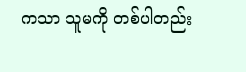ကသာ သူမကို တစ်ပါတည်း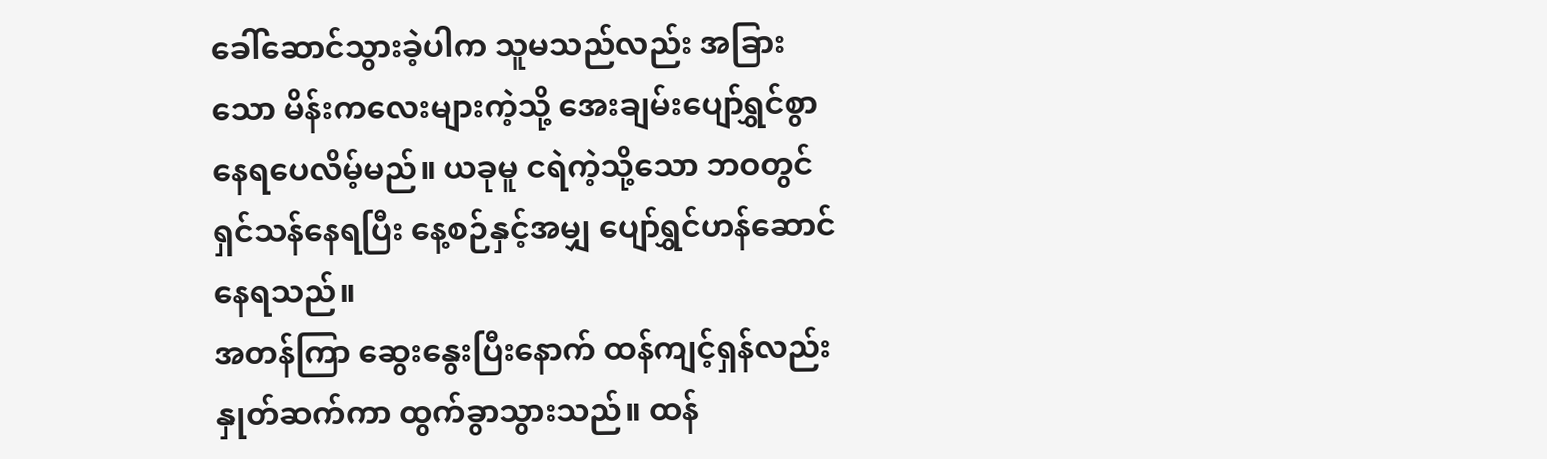ခေါ်ဆောင်သွားခဲ့ပါက သူမသည်လည်း အခြားသော မိန်းကလေးများကဲ့သို့ အေးချမ်းပျော်ရွှင်စွာ နေရပေလိမ့်မည်။ ယခုမူ ငရဲကဲ့သို့သော ဘဝတွင် ရှင်သန်နေရပြီး နေ့စဉ်နှင့်အမျှ ပျော်ရွှင်ဟန်ဆောင်နေရသည်။
အတန်ကြာ ဆွေးနွေးပြီးနောက် ထန်ကျင့်ရှန်လည်း နှုတ်ဆက်ကာ ထွက်ခွာသွားသည်။ ထန်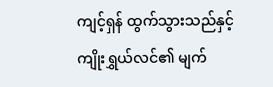ကျင့်ရှန် ထွက်သွားသည်နှင့် ကျိုးရွှယ်လင်၏ မျက်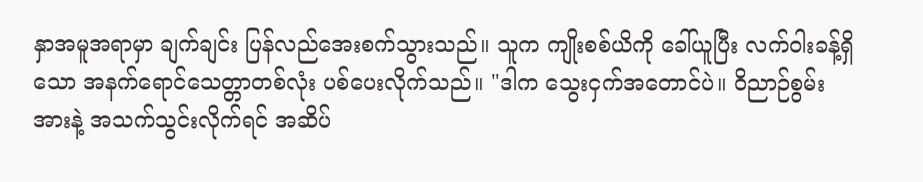နှာအမူအရာမှာ ချက်ချင်း ပြန်လည်အေးစက်သွားသည်။ သူက ကျိုးစစ်ယိကို ခေါ်ယူပြီး လက်ဝါးခန့်ရှိသော အနက်ရောင်သေတ္တာတစ်လုံး ပစ်ပေးလိုက်သည်။ "ဒါက သွေးငှက်အတောင်ပဲ။ ဝိညာဉ်စွမ်းအားနဲ့ အသက်သွင်းလိုက်ရင် အဆိပ်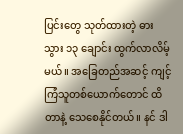ပြင်းတွေ သုတ်ထားတဲ့ ဓားသွား ၁၃ ချောင်း ထွက်လာလိမ့်မယ်။ အခြေတည်အဆင့် ကျင့်ကြံသူတစ်ယောက်တောင် ထိတာနဲ့ သေစေနိုင်တယ်။ နင် ဒါ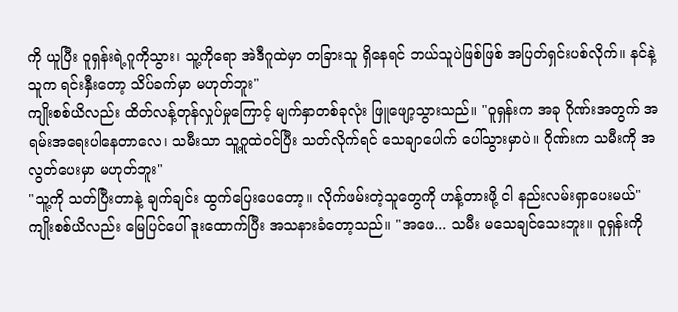ကို ယူပြီး ဝူရှန်းရဲ့ဂူကိုသွား၊ သူ့ကိုရော အဲဒီဂူထဲမှာ တခြားသူ ရှိနေရင် ဘယ်သူပဲဖြစ်ဖြစ် အပြတ်ရှင်းပစ်လိုက်။ နင်နဲ့ သူက ရင်းနှီးတော့ သိပ်ခက်မှာ မဟုတ်ဘူး"
ကျိုးစစ်ယိလည်း ထိတ်လန့်တုန်လှုပ်မှုကြောင့် မျက်နှာတစ်ခုလုံး ဖြူဖျော့သွားသည်။ "ဝူရှန်းက အခု ဂိုဏ်းအတွက် အရမ်းအရေးပါနေတာလေ၊ သမီးသာ သူ့ဂူထဲဝင်ပြီး သတ်လိုက်ရင် သေချာပေါက် ပေါ်သွားမှာပဲ။ ဂိုဏ်းက သမီးကို အလွတ်ပေးမှာ မဟုတ်ဘူး"
"သူ့ကို သတ်ပြီးတာနဲ့ ချက်ချင်း ထွက်ပြေးပေတော့။ လိုက်ဖမ်းတဲ့သူတွေကို ဟန့်တားဖို့ ငါ နည်းလမ်းရှာပေးမယ်"
ကျိုးစစ်ယိလည်း မြေပြင်ပေါ် ဒူးထောက်ပြီး အသနားခံတော့သည်။ "အဖေ... သမီး မသေချင်သေးဘူး။ ဝူရှန်းကို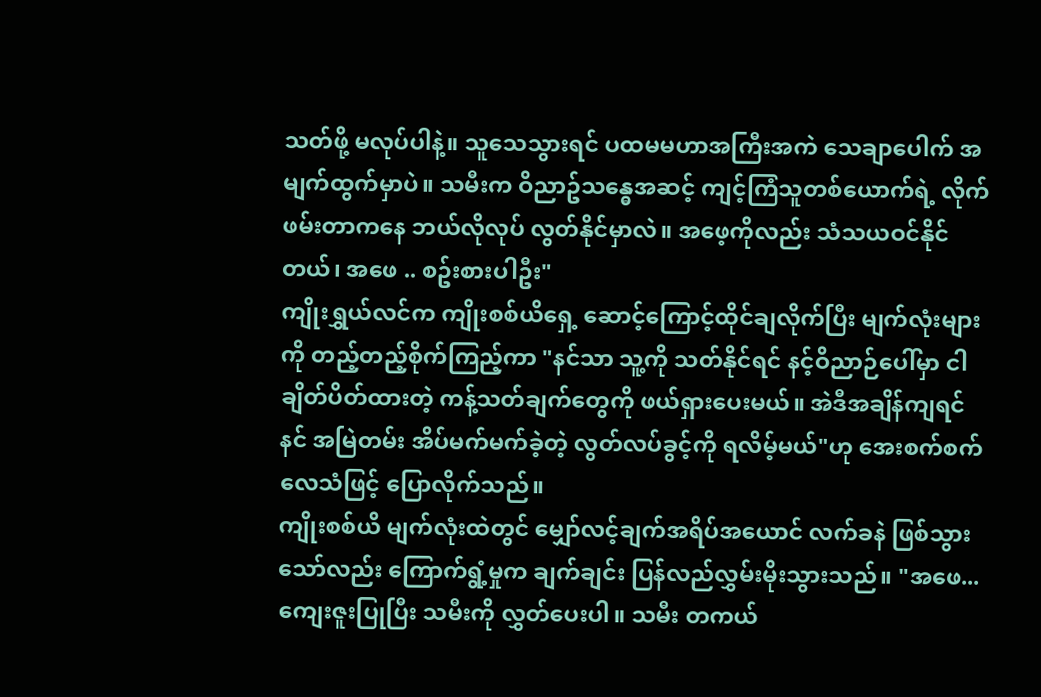သတ်ဖို့ မလုပ်ပါနဲ့။ သူသေသွားရင် ပထမမဟာအကြီးအကဲ သေချာပေါက် အမျက်ထွက်မှာပဲ။ သမီးက ဝိညာဥ်သန္ဓေအဆင့် ကျင့်ကြံသူတစ်ယောက်ရဲ့ လိုက်ဖမ်းတာကနေ ဘယ်လိုလုပ် လွတ်နိုင်မှာလဲ။ အဖေ့ကိုလည်း သံသယဝင်နိုင်တယ်၊ အဖေ .. စဥ်းစားပါဦး"
ကျိုးရွှယ်လင်က ကျိုးစစ်ယိရှေ့ ဆောင့်ကြောင့်ထိုင်ချလိုက်ပြီး မျက်လုံးများကို တည့်တည့်စိုက်ကြည့်ကာ "နင်သာ သူ့ကို သတ်နိုင်ရင် နင့်ဝိညာဉ်ပေါ်မှာ ငါချိတ်ပိတ်ထားတဲ့ ကန့်သတ်ချက်တွေကို ဖယ်ရှားပေးမယ်။ အဲဒီအချိန်ကျရင် နင် အမြဲတမ်း အိပ်မက်မက်ခဲ့တဲ့ လွတ်လပ်ခွင့်ကို ရလိမ့်မယ်"ဟု အေးစက်စက်လေသံဖြင့် ပြောလိုက်သည်။
ကျိုးစစ်ယိ မျက်လုံးထဲတွင် မျှော်လင့်ချက်အရိပ်အယောင် လက်ခနဲ ဖြစ်သွားသော်လည်း ကြောက်ရွံ့မှုက ချက်ချင်း ပြန်လည်လွှမ်းမိုးသွားသည်။ "အဖေ... ကျေးဇူးပြုပြီး သမီးကို လွှတ်ပေးပါ။ သမီး တကယ်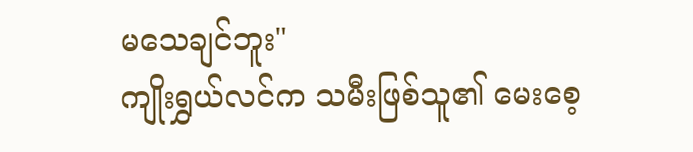မသေချင်ဘူး"
ကျိုးရွှယ်လင်က သမီးဖြစ်သူ၏ မေးစေ့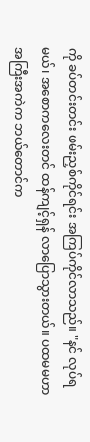ကို ခပ်တင်းတင်း ဖမ်းညှစ်ကိုင်ရင်း အကြပ်ကိုင်လာသည်။ "နင် လုပ်ရမယ်၊ အစောကလေးတင် ထန်ကျင့်ရှန် လာပြောသွားတယ်။ ပထမမဟာအကြီးအကဲက ဘယ်တောင်က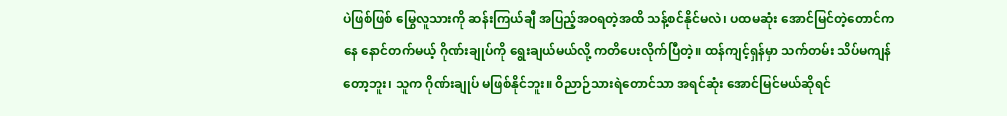ပဲဖြစ်ဖြစ် မြွေလူသားကို ဆန်းကြယ်ချီ အပြည့်အဝရတဲ့အထိ သန့်စင်နိုင်မလဲ၊ ပထမဆုံး အောင်မြင်တဲ့တောင်ကနေ နောင်တက်မယ့် ဂိုဏ်းချုပ်ကို ရွေးချယ်မယ်လို့ ကတိပေးလိုက်ပြီတဲ့။ ထန်ကျင့်ရှန်မှာ သက်တမ်း သိပ်မကျန်တော့ဘူး၊ သူက ဂိုဏ်းချုပ် မဖြစ်နိုင်ဘူး။ ဝိညာဉ်သားရဲတောင်သာ အရင်ဆုံး အောင်မြင်မယ်ဆိုရင်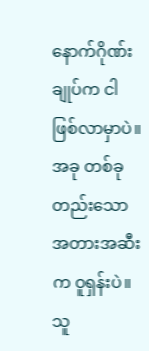နောက်ဂိုဏ်းချုပ်က ငါ ဖြစ်လာမှာပဲ။ အခု တစ်ခုတည်းသော အတားအဆီးက ဝူရှန်းပဲ။ သူ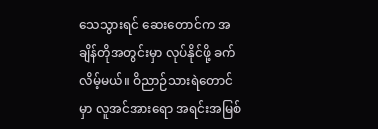သေသွားရင် ဆေးတောင်က အချိန်တိုအတွင်းမှာ လုပ်နိုင်ဖို့ ခက်လိမ့်မယ်။ ဝိညာဉ်သားရဲတောင်မှာ လူအင်အားရော အရင်းအမြစ်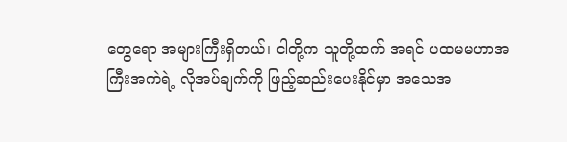တွေရော အများကြီးရှိတယ်၊ ငါတို့က သူတို့ထက် အရင် ပထမမဟာအကြီးအကဲရဲ့ လိုအပ်ချက်ကို ဖြည့်ဆည်းပေးနိုင်မှာ အသေအ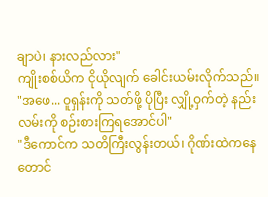ချာပဲ၊ နားလည်လား"
ကျိုးစစ်ယိက ငိုယိုလျက် ခေါင်းယမ်းလိုက်သည်။ "အဖေ... ဝူရှန်းကို သတ်ဖို့ ပိုပြီး လျှို့ဝှက်တဲ့ နည်းလမ်းကို စဉ်းစားကြရအောင်ပါ"
"ဒီကောင်က သတိကြီးလွန်းတယ်၊ ဂိုဏ်းထဲကနေတောင်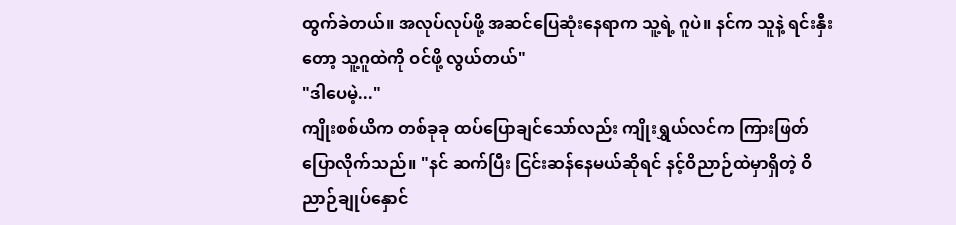ထွက်ခဲတယ်။ အလုပ်လုပ်ဖို့ အဆင်ပြေဆုံးနေရာက သူ့ရဲ့ ဂူပဲ။ နင်က သူနဲ့ ရင်းနှီးတော့ သူ့ဂူထဲကို ဝင်ဖို့ လွယ်တယ်"
"ဒါပေမဲ့..."
ကျိုးစစ်ယိက တစ်ခုခု ထပ်ပြောချင်သော်လည်း ကျိုးရွှယ်လင်က ကြားဖြတ်ပြောလိုက်သည်။ "နင် ဆက်ပြီး ငြင်းဆန်နေမယ်ဆိုရင် နင့်ဝိညာဉ်ထဲမှာရှိတဲ့ ဝိညာဉ်ချုပ်နှောင်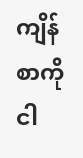ကျိန်စာကို ငါ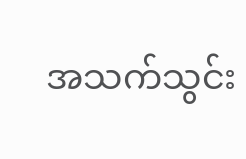အသက်သွင်း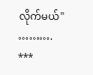လိုက်မယ်" ……….
***